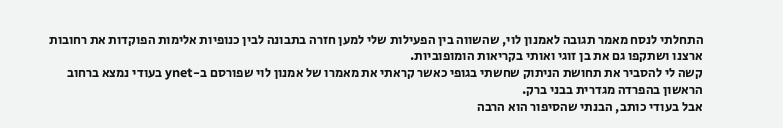התחלתי לנסח מאמר תגובה לאמנון לוי, שהשווה בין הפעילות שלי למען חזרה בתבונה לבין כנופיות אלימות הפוקדות את רחובות ארצנו ושתקפו גם את בן זוגי ואותי בקריאות הומופוביות.
קשה לי להסביר את תחושת הניתוק שחשתי בגופי כאשר קראתי את מאמרו של אמנון לוי שפורסם ב-ynet בעודי נמצא ברחוב הראשון בהפרדה מגדרית בבני ברק.
אבל בעודי כותב, הבנתי שהסיפור הוא הרבה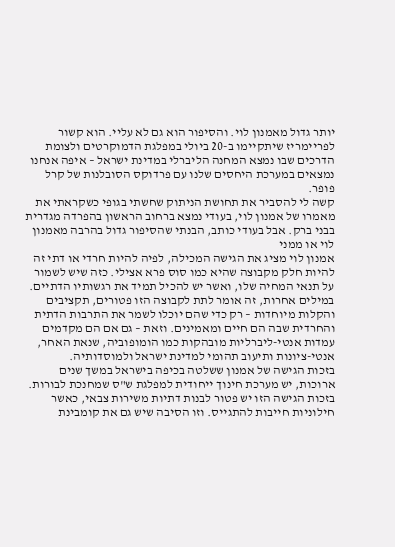יותר גדול מאמנון לוי. והסיפור הוא גם לא עליי. הוא קשור לפריימריז שיתקיימו ב-20 ביולי במפלגת הדמוקרטים ולצומת הדרכים שבו נמצא המחנה הליברלי במדינת ישראל – איפה אנחנו נמצאים במערכת היחסים שלנו עם פרדוקס הסובלנות של קרל פופר.
קשה לי להסביר את תחושת הניתוק שחשתי בגופי כשקראתי את מאמרו של אמנון לוי, בעודי נמצא ברחוב הראשון בהפרדה מגדרית בבני ברק. אבל בעודי כותב, הבנתי שהסיפור גדול בהרבה מאמנון לוי או ממני
אמנון לוי מציג את הגישה המכילה, לפיה להיות חרדי או דתי זה להיות חלק מקבוצה שהיא כמו סוס פרא אצילי. כזה שיש לשמור על תנאי המחיה שלו, ואשר יש להכיל תמיד את רגשותיו הדתיים.
במילים אחרות, זה אומר לתת לקבוצה הזו פטורים, תקציבים והקלות מיוחדות – רק כדי שהם יוכלו לשמר את התרבות הדתית והחרדית שבה הם חיים ומאמינים. וזאת – גם אם הם מקדמים עמדות אנטי-ליברליות מובהקות כמו הומופוביה, שנאת האחר, אנטי-ציונות ותיעוב תהומי למדינת ישראל ולמוסדותיה.
בזכות הגישה של אמנון ששלטה בכיפה בישראל במשך שנים ארוכות, יש מערכת חינוך ייחודית למפלגת ש"ס שמחנכת לבורות. בזכות הגישה הזו יש פטור לבנות דתיות משירות צבאי, כאשר חילוניות חייבות להתגייס. וזו הסיבה שיש גם את קומבינת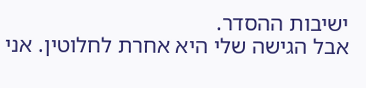ישיבות ההסדר.
אבל הגישה שלי היא אחרת לחלוטין. אני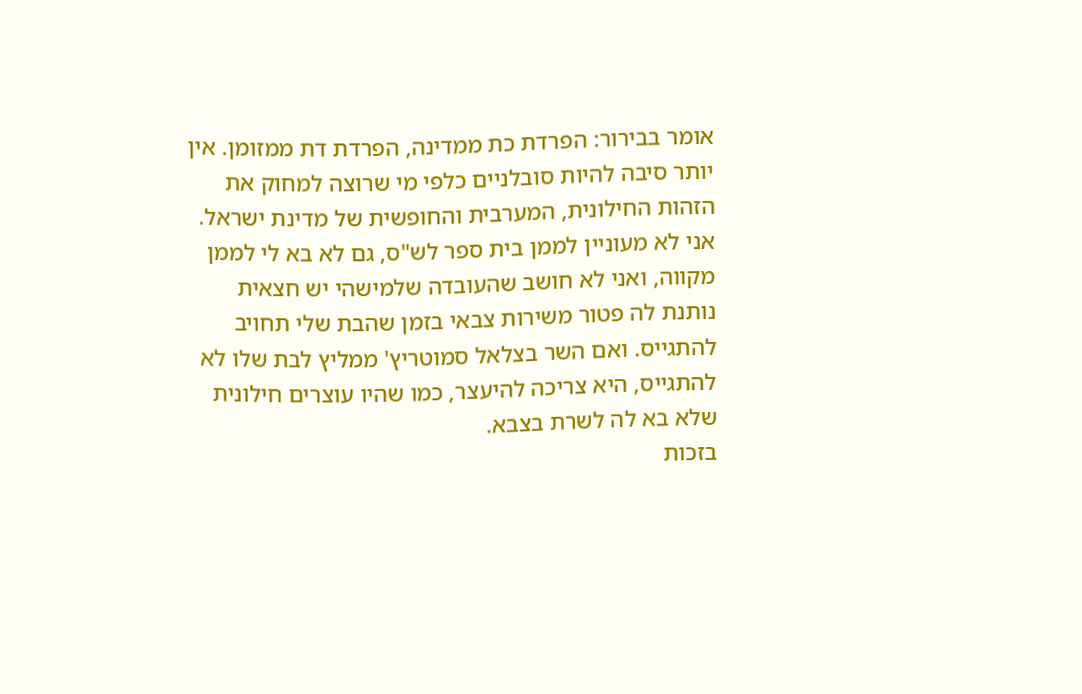אומר בבירור: הפרדת כת ממדינה, הפרדת דת ממזומן. אין יותר סיבה להיות סובלניים כלפי מי שרוצה למחוק את הזהות החילונית, המערבית והחופשית של מדינת ישראל.
אני לא מעוניין לממן בית ספר לש"ס, גם לא בא לי לממן מקווה, ואני לא חושב שהעובדה שלמישהי יש חצאית נותנת לה פטור משירות צבאי בזמן שהבת שלי תחויב להתגייס. ואם השר בצלאל סמוטריץ' ממליץ לבת שלו לא להתגייס, היא צריכה להיעצר, כמו שהיו עוצרים חילונית שלא בא לה לשרת בצבא.
בזכות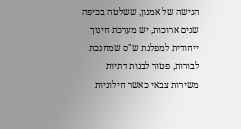הגישה של אמנון, ששלטה בכיפה שנים ארוכות, יש מערכת חינוך ייחודית למפלגת ש"ס שמחנכת לבורות, פטור לבנות דתיות משירות צבאי כאשר חילוניות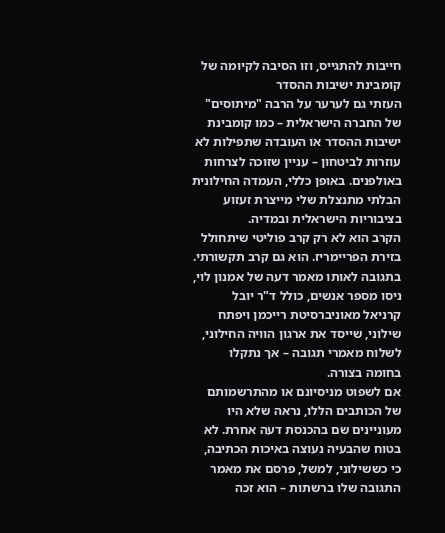חייבות להתגייס, וזו הסיבה לקיומה של קומבינת ישיבות ההסדר
העזתי גם לערער על הרבה "מיתוסים" של החברה הישראלית – כמו קומבינת ישיבות ההסדר או העובדה שתפילות לא עוזרות לביטחון – עניין שזוכה לצרחות באולפנים. באופן כללי, העמדה החילונית הבלתי מתנצלת שלי מייצרת זעזוע בציבוריות הישראלית ובמדיה.
הקרב הוא לא רק קרב פוליטי שיתחולל בזירת הפריימריז. הוא גם קרב תקשורתי. בתגובה לאותו מאמר דעה של אמנון לוי, ניסו מספר אנשים, כולל ד"ר יובל קרניאל מאוניברסיטת רייכמן ויפתח שילוני, שייסד את ארגון הוויה החילוני, לשלוח מאמרי תגובה – אך נתקלו בחומה בצורה.
אם לשפוט מניסיונם או מהתרשמותם של הכותבים הללו, נראה שלא היו מעוניינים שם בהכנסת דעה אחרת. לא בטוח שהבעיה נעוצה באיכות הכתיבה, כי כששילוני, למשל, פרסם את מאמר התגובה שלו ברשתות – הוא זכה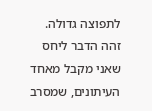לתפוצה גדולה.
זהה הדבר ליחס שאני מקבל מאחד העיתונים, שמסרב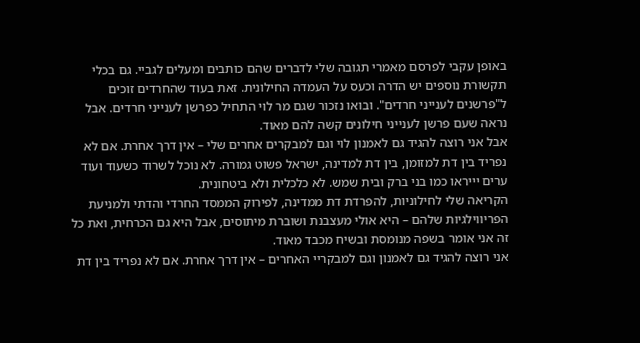באופן עקבי לפרסם מאמרי תגובה שלי לדברים שהם כותבים ומעלים לגביי. גם בכלי תקשורת נוספים יש הדרה וכעס על העמדה החילונית. זאת בעוד שהחרדים זוכים ל"פרשנים לענייני חרדים". ובואו נזכור שגם מר לוי התחיל כפרשן לענייני חרדים. אבל נראה שעם פרשן לענייני חילונים קשה להם מאוד.
אבל אני רוצה להגיד גם לאמנון לוי וגם למבקרים אחרים שלי – אין דרך אחרת. אם לא נפריד בין דת למזומן, בין דת למדינה, ישראל פשוט גמורה. לא נוכל לשרוד כשעוד ועוד ערים יייראו כמו בני ברק ובית שמש. לא כלכלית ולא ביטחונית.
הקריאה שלי לחילוניות, להפרדת דת ממדינה, לפירוק הממסד החרדי והדתי ולמניעת הפריווילגיות שלהם – היא אולי מעצבנת ושוברת מיתוסים, אבל היא גם הכרחית, ואת כל זה אני אומר בשפה מנומסת ובשיח מכבד מאוד.
אני רוצה להגיד גם לאמנון וגם למבקריי האחרים – אין דרך אחרת. אם לא נפריד בין דת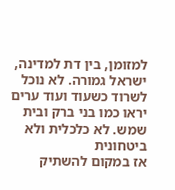למזומן, בין דת למדינה, ישראל גמורה. לא נוכל לשרוד כשעוד ועוד ערים יראו כמו בני ברק ובית שמש. לא כלכלית ולא ביטחונית
אז במקום להשתיק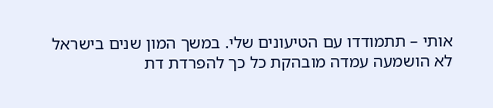אותי – תתמודדו עם הטיעונים שלי. במשך המון שנים בישראל לא הושמעה עמדה מובהקת כל כך להפרדת דת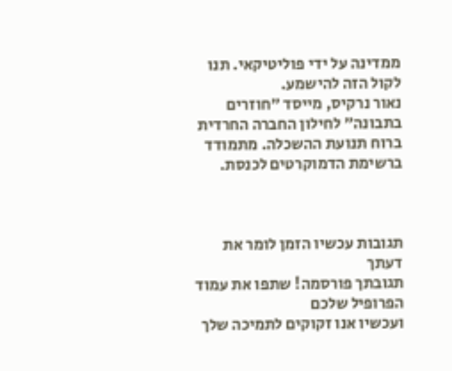ממדינה על ידי פוליטיקאי. תנו לקול הזה להישמע.
נאור נרקיס, מייסד ״חוזרים בתבונה״ לחילון החברה החרדית ברוח תנועת ההשכלה. מתמודד ברשימת הדמוקרטים לכנסת.



תגובות עכשיו הזמן לומר את דעתך
תגובתך פורסמה! שתפו את עמוד הפרופיל שלכם
ועכשיו אנו זקוקים לתמיכה שלך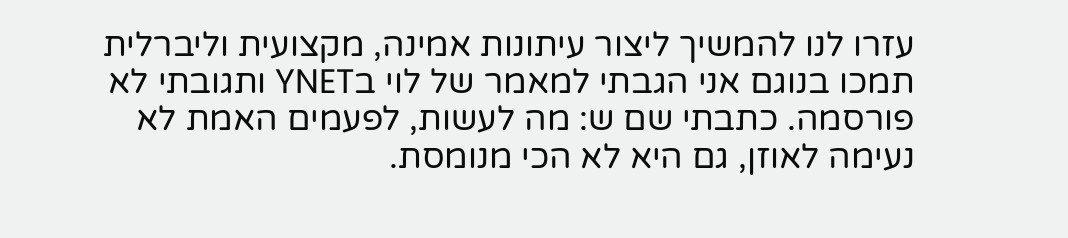עזרו לנו להמשיך ליצור עיתונות אמינה, מקצועית וליברלית
תמכו בנוגם אני הגבתי למאמר של לוי בYNET ותגובתי לא פורסמה. כתבתי שם ש: מה לעשות, לפעמים האמת לא נעימה לאוזן, גם היא לא הכי מנומסת.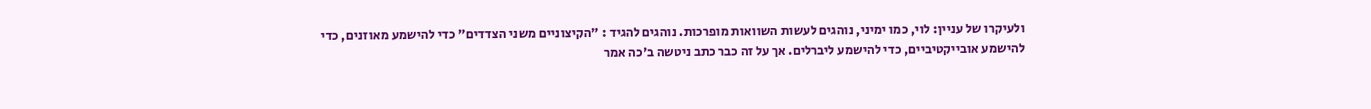ולעיקרו של עניין: לוי, כמו ימיני, נוהגים לעשות השוואות מופרכות. נוהגים להגיד : "הקיצוניים משני הצדדים" כדי להישמע מאוזנים, כדי להישמע אובייקטיביים, כדי להישמע ליברלים. אך על זה כבר כתב ניטשה ב'כה אמר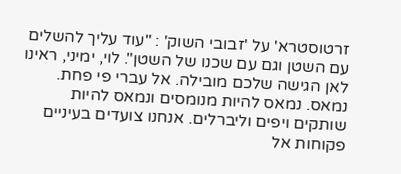זרטוסטרא' על 'זבובי השוק' : "עוד עליך להשלים עם השטן וגם עם שכנו של השטן". לוי, ימיני, ראינו לאן הגישה שלכם מובילה. אל עברי פי פחת. נמאס. נמאס להיות מנומסים ונמאס להיות שותקים ויפים וליברלים. אנחנו צועדים בעיניים פקוחות אל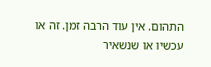התהום. אין עוד הרבה זמן. זה או עכשיו או שנשאיר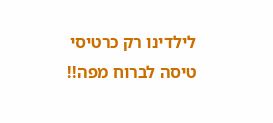לילדינו רק כרטיסי טיסה לברוח מפה!!